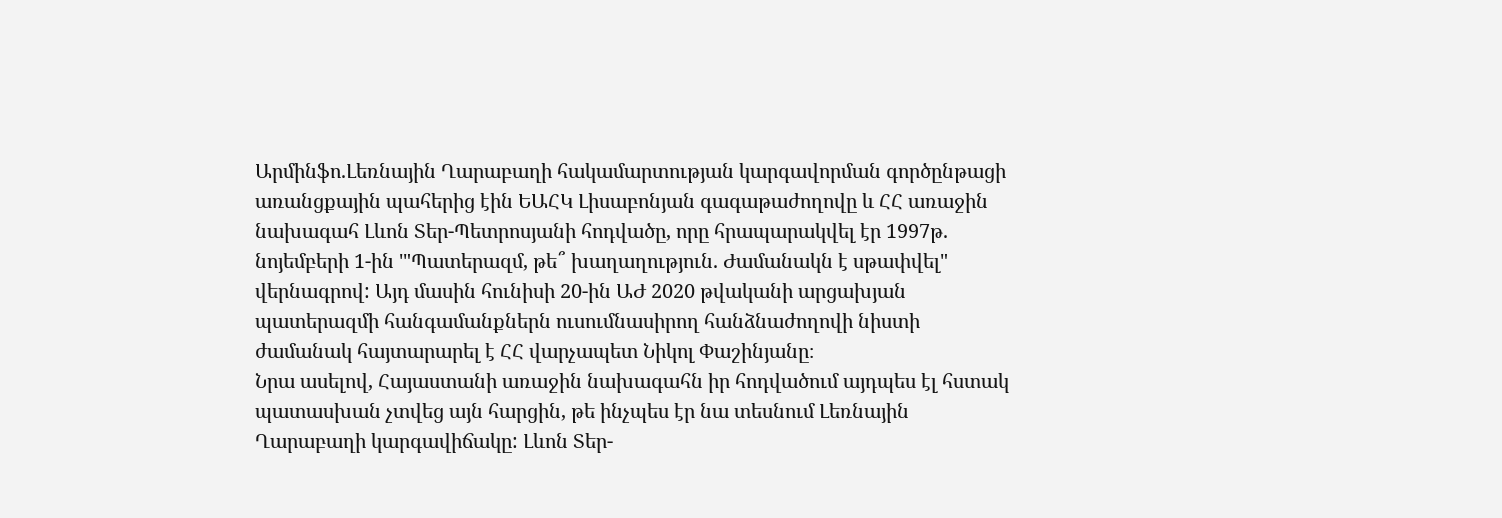Արմինֆո.Լեռնային Ղարաբաղի հակամարտության կարգավորման գործընթացի առանցքային պահերից էին ԵԱՀԿ Լիսաբոնյան գագաթաժողովը և ՀՀ առաջին նախագահ Լևոն Տեր-Պետրոսյանի հոդվածը, որը հրապարակվել էր 1997թ. նոյեմբերի 1-ին '"Պատերազմ, թե՞ խաղաղություն. Ժամանակն է սթափվել" վերնագրով: Այդ մասին հունիսի 20-ին ԱԺ 2020 թվականի արցախյան պատերազմի հանգամանքներն ուսումնասիրող հանձնաժողովի նիստի ժամանակ հայտարարել է ՀՀ վարչապետ Նիկոլ Փաշինյանը։
Նրա ասելով, Հայաստանի առաջին նախագահն իր հոդվածում այդպես էլ հստակ պատասխան չտվեց այն հարցին, թե ինչպես էր նա տեսնում Լեռնային Ղարաբաղի կարգավիճակը: Լևոն Տեր-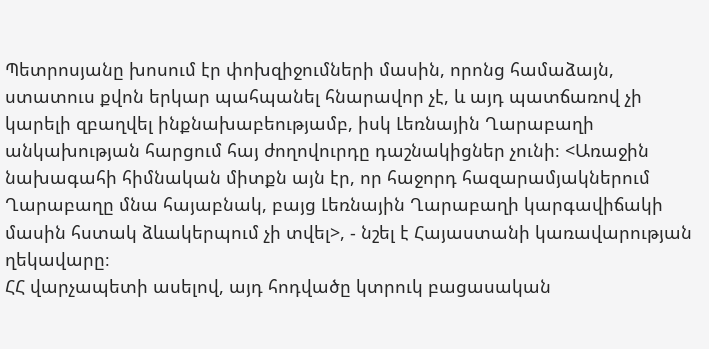Պետրոսյանը խոսում էր փոխզիջումների մասին, որոնց համաձայն, ստատուս քվոն երկար պահպանել հնարավոր չէ, և այդ պատճառով չի կարելի զբաղվել ինքնախաբեությամբ, իսկ Լեռնային Ղարաբաղի անկախության հարցում հայ ժողովուրդը դաշնակիցներ չունի։ <Առաջին նախագահի հիմնական միտքն այն էր, որ հաջորդ հազարամյակներում Ղարաբաղը մնա հայաբնակ, բայց Լեռնային Ղարաբաղի կարգավիճակի մասին հստակ ձևակերպում չի տվել>, - նշել է Հայաստանի կառավարության ղեկավարը։
ՀՀ վարչապետի ասելով, այդ հոդվածը կտրուկ բացասական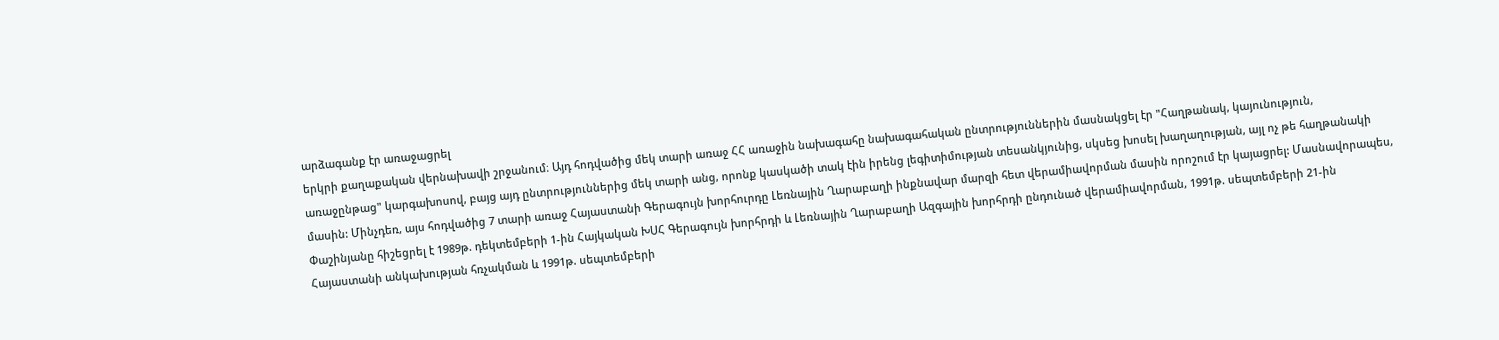արձագանք էր առաջացրել
երկրի քաղաքական վերնախավի շրջանում։ Այդ հոդվածից մեկ տարի առաջ ՀՀ առաջին նախագահը նախագահական ընտրություններին մասնակցել էր "Հաղթանակ, կայունություն, առաջընթաց" կարգախոսով, բայց այդ ընտրություններից մեկ տարի անց, որոնք կասկածի տակ էին իրենց լեգիտիմության տեսանկյունից, սկսեց խոսել խաղաղության, այլ ոչ թե հաղթանակի մասին: Մինչդեռ, այս հոդվածից 7 տարի առաջ Հայաստանի Գերագույն խորհուրդը Լեռնային Ղարաբաղի ինքնավար մարզի հետ վերամիավորման մասին որոշում էր կայացրել: Մասնավորապես, Փաշինյանը հիշեցրել է 1989թ. դեկտեմբերի 1-ին Հայկական ԽՍՀ Գերագույն խորհրդի և Լեռնային Ղարաբաղի Ազգային խորհրդի ընդունած վերամիավորման, 1991թ. սեպտեմբերի 21-ին Հայաստանի անկախության հռչակման և 1991թ. սեպտեմբերի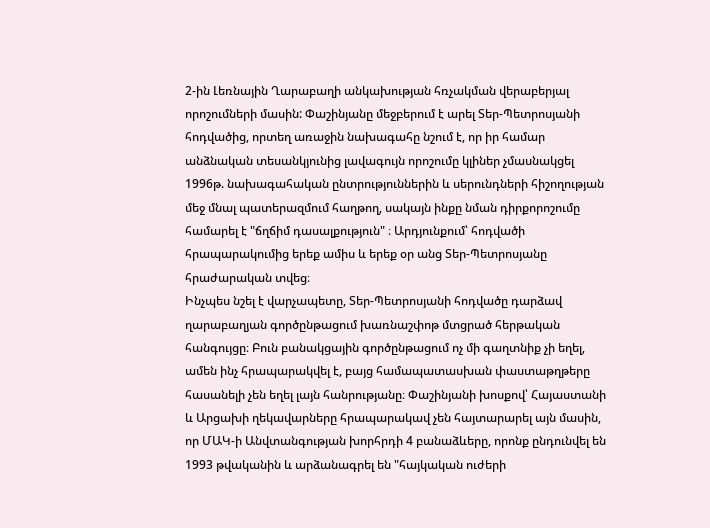2-ին Լեռնային Ղարաբաղի անկախության հռչակման վերաբերյալ որոշումների մասին: Փաշինյանը մեջբերում է արել Տեր-Պետրոսյանի հոդվածից, որտեղ առաջին նախագահը նշում է, որ իր համար անձնական տեսանկյունից լավագույն որոշումը կլիներ չմասնակցել 1996թ. նախագահական ընտրություններին և սերունդների հիշողության մեջ մնալ պատերազմում հաղթող, սակայն ինքը նման դիրքորոշումը համարել է "ճղճիմ դասալքություն" ։ Արդյունքում՝ հոդվածի հրապարակումից երեք ամիս և երեք օր անց Տեր-Պետրոսյանը հրաժարական տվեց։
Ինչպես նշել է վարչապետը, Տեր-Պետրոսյանի հոդվածը դարձավ ղարաբաղյան գործընթացում խառնաշփոթ մտցրած հերթական հանգույցը։ Բուն բանակցային գործընթացում ոչ մի գաղտնիք չի եղել, ամեն ինչ հրապարակվել է, բայց համապատասխան փաստաթղթերը հասանելի չեն եղել լայն հանրությանը։ Փաշինյանի խոսքով՝ Հայաստանի և Արցախի ղեկավարները հրապարակավ չեն հայտարարել այն մասին, որ ՄԱԿ-ի Անվտանգության խորհրդի 4 բանաձևերը, որոնք ընդունվել են 1993 թվականին և արձանագրել են "հայկական ուժերի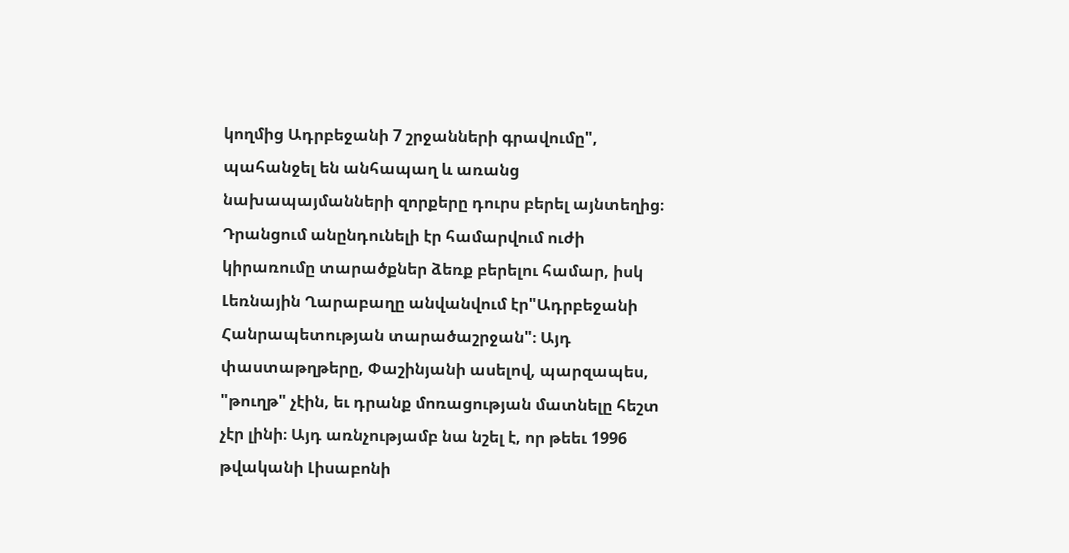կողմից Ադրբեջանի 7 շրջանների գրավումը", պահանջել են անհապաղ և առանց նախապայմանների զորքերը դուրս բերել այնտեղից։ Դրանցում անընդունելի էր համարվում ուժի կիրառումը տարածքներ ձեռք բերելու համար, իսկ Լեռնային Ղարաբաղը անվանվում էր"Ադրբեջանի Հանրապետության տարածաշրջան"։ Այդ փաստաթղթերը, Փաշինյանի ասելով, պարզապես, "թուղթ" չէին, եւ դրանք մոռացության մատնելը հեշտ չէր լինի։ Այդ առնչությամբ նա նշել է, որ թեեւ 1996 թվականի Լիսաբոնի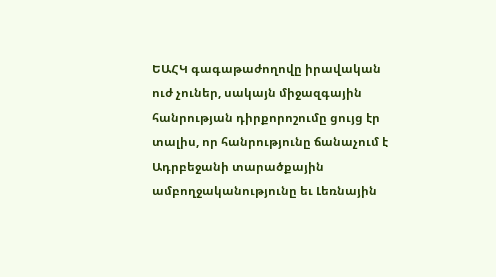ԵԱՀԿ գագաթաժողովը իրավական ուժ չուներ, սակայն միջազգային հանրության դիրքորոշումը ցույց էր տալիս, որ հանրությունը ճանաչում է Ադրբեջանի տարածքային ամբողջականությունը եւ Լեռնային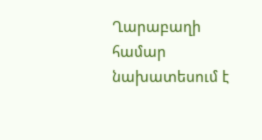Ղարաբաղի համար նախատեսում է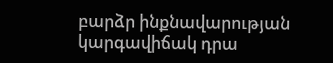բարձր ինքնավարության կարգավիճակ դրա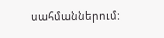սահմաններում: